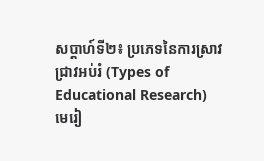សប្ដាហ៍ទី២៖ ប្រភេទនៃការស្រាវជ្រាវអប់រំ (Types of Educational Research)
មេរៀ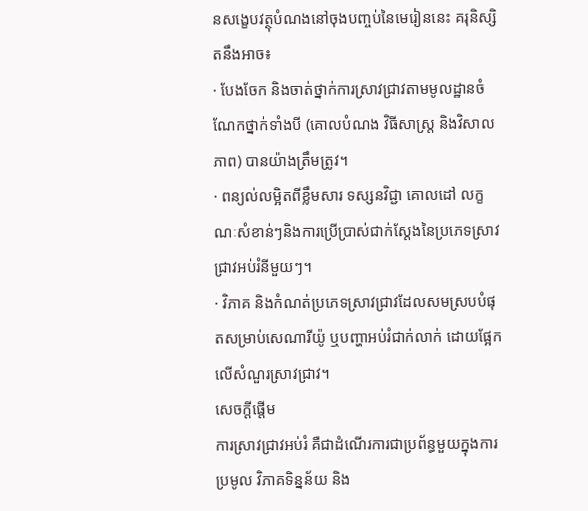នសង្ខេបវត្ថុបំណងនៅចុងបញ្ចប់នៃមេរៀននេះ គរុនិស្សិតនឹងអាច៖
· បែងចែក និងចាត់ថ្នាក់ការស្រាវជ្រាវតាមមូលដ្ឋានចំណែកថ្នាក់ទាំងបី (គោលបំណង វិធីសាស្រ្ត និងវិសាលភាព) បានយ៉ាងត្រឹមត្រូវ។
· ពន្យល់លម្អិតពីខ្លឹមសារ ទស្សនវិជ្ជា គោលដៅ លក្ខណៈសំខាន់ៗនិងការប្រើប្រាស់ជាក់ស្ដែងនៃប្រភេទស្រាវជ្រាវអប់រំនីមួយៗ។
· វិភាគ និងកំណត់ប្រភេទស្រាវជ្រាវដែលសមស្របបំផុតសម្រាប់សេណារីយ៉ូ ឬបញ្ហាអប់រំជាក់លាក់ ដោយផ្អែកលើសំណួរស្រាវជ្រាវ។
សេចក្ដីផ្ដើម
ការស្រាវជ្រាវអប់រំ គឺជាដំណើរការជាប្រព័ន្ធមួយក្នុងការប្រមូល វិភាគទិន្នន័យ និង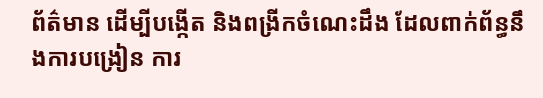ព័ត៌មាន ដើម្បីបង្កើត និងពង្រីកចំណេះដឹង ដែលពាក់ព័ន្ធនឹងការបង្រៀន ការ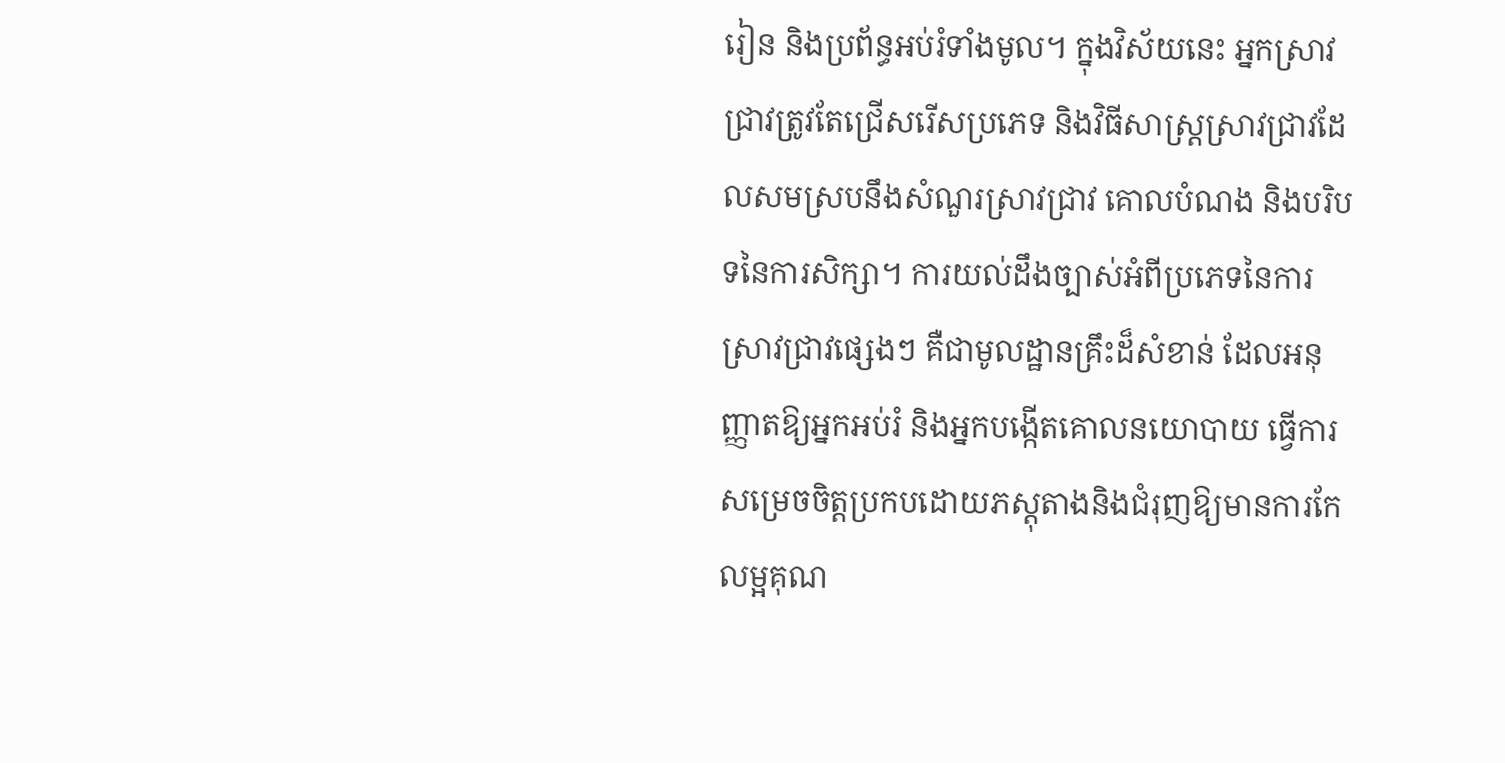រៀន និងប្រព័ន្ធអប់រំទាំងមូល។ ក្នុងវិស័យនេះ អ្នកស្រាវជ្រាវត្រូវតែជ្រើសរើសប្រភេទ និងវិធីសាស្រ្តស្រាវជ្រាវដែលសមស្របនឹងសំណួរស្រាវជ្រាវ គោលបំណង និងបរិបទនៃការសិក្សា។ ការយល់ដឹងច្បាស់អំពីប្រភេទនៃការស្រាវជ្រាវផ្សេងៗ គឺជាមូលដ្ឋានគ្រឹះដ៏សំខាន់ ដែលអនុញ្ញាតឱ្យអ្នកអប់រំ និងអ្នកបង្កើតគោលនយោបាយ ធ្វើការសម្រេចចិត្តប្រកបដោយភស្តុតាងនិងជំរុញឱ្យមានការកែលម្អគុណ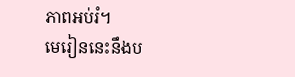ភាពអប់រំ។
មេរៀននេះនឹងប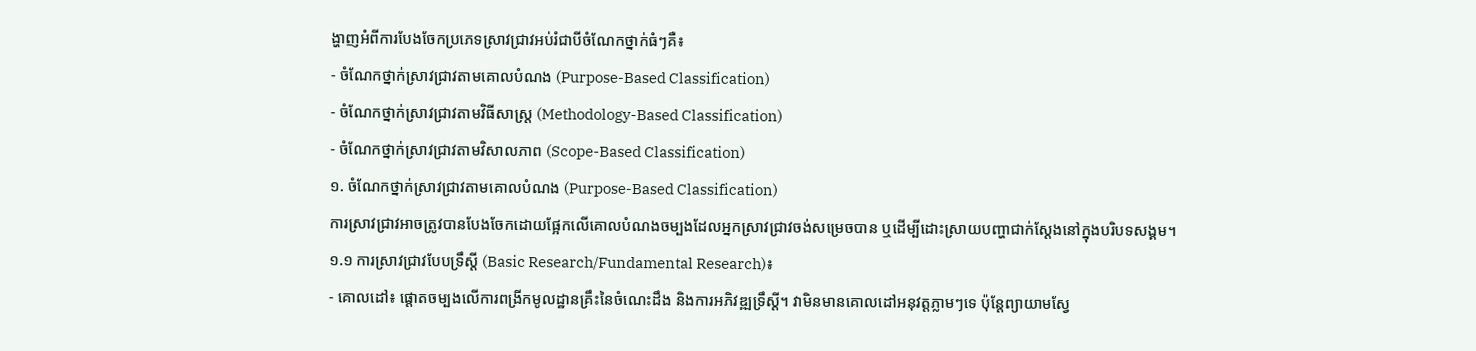ង្ហាញអំពីការបែងចែកប្រភេទស្រាវជ្រាវអប់រំជាបីចំណែកថ្នាក់ធំៗគឺ៖
- ចំណែកថ្នាក់ស្រាវជ្រាវតាមគោលបំណង (Purpose-Based Classification)
- ចំណែកថ្នាក់ស្រាវជ្រាវតាមវិធីសាស្រ្ត (Methodology-Based Classification)
- ចំណែកថ្នាក់ស្រាវជ្រាវតាមវិសាលភាព (Scope-Based Classification)
១. ចំណែកថ្នាក់ស្រាវជ្រាវតាមគោលបំណង (Purpose-Based Classification)
ការស្រាវជ្រាវអាចត្រូវបានបែងចែកដោយផ្អែកលើគោលបំណងចម្បងដែលអ្នកស្រាវជ្រាវចង់សម្រេចបាន ឬដើម្បីដោះស្រាយបញ្ហាជាក់ស្ដែងនៅក្នុងបរិបទសង្គម។
១.១ ការស្រាវជ្រាវបែបទ្រឹស្ដី (Basic Research/Fundamental Research)៖
- គោលដៅ៖ ផ្តោតចម្បងលើការពង្រីកមូលដ្ឋានគ្រឹះនៃចំណេះដឹង និងការអភិវឌ្ឍទ្រឹស្តី។ វាមិនមានគោលដៅអនុវត្តភ្លាមៗទេ ប៉ុន្តែព្យាយាមស្វែ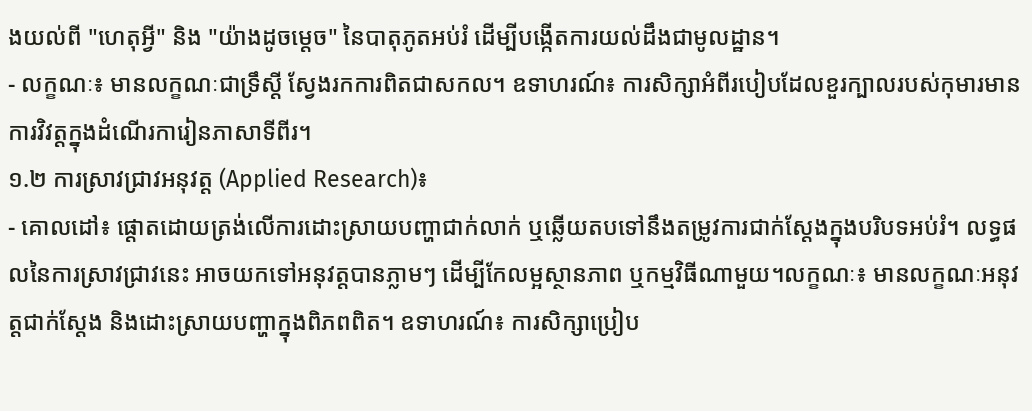ងយល់ពី "ហេតុអ្វី" និង "យ៉ាងដូចម្តេច" នៃបាតុភូតអប់រំ ដើម្បីបង្កើតការយល់ដឹងជាមូលដ្ឋាន។
- លក្ខណៈ៖ មានលក្ខណៈជាទ្រឹស្តី ស្វែងរកការពិតជាសកល។ ឧទាហរណ៍៖ ការសិក្សាអំពីរបៀបដែលខួរក្បាលរបស់កុមារមានការវិវត្តក្នុងដំណើរការៀនភាសាទីពីរ។
១.២ ការស្រាវជ្រាវអនុវត្ត (Applied Research)៖
- គោលដៅ៖ ផ្តោតដោយត្រង់លើការដោះស្រាយបញ្ហាជាក់លាក់ ឬឆ្លើយតបទៅនឹងតម្រូវការជាក់ស្ដែងក្នុងបរិបទអប់រំ។ លទ្ធផលនៃការស្រាវជ្រាវនេះ អាចយកទៅអនុវត្តបានភ្លាមៗ ដើម្បីកែលម្អស្ថានភាព ឬកម្មវិធីណាមួយ។លក្ខណៈ៖ មានលក្ខណៈអនុវត្តជាក់ស្តែង និងដោះស្រាយបញ្ហាក្នុងពិភពពិត។ ឧទាហរណ៍៖ ការសិក្សាប្រៀប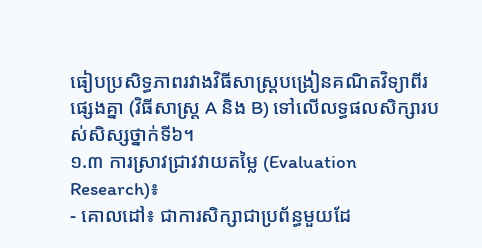ធៀបប្រសិទ្ធភាពរវាងវិធីសាស្រ្តបង្រៀនគណិតវិទ្យាពីរផ្សេងគ្នា (វិធីសាស្រ្ត A និង B) ទៅលើលទ្ធផលសិក្សារបស់សិស្សថ្នាក់ទី៦។
១.៣ ការស្រាវជ្រាវវាយតម្លៃ (Evaluation Research)៖
- គោលដៅ៖ ជាការសិក្សាជាប្រព័ន្ធមួយដែ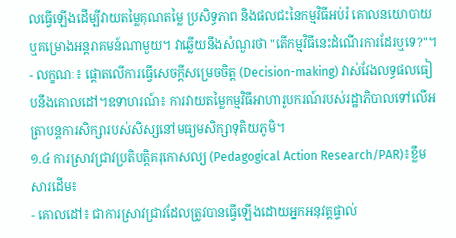លធ្វើឡើងដើម្បីវាយតម្លៃគុណតម្លៃ ប្រសិទ្ធភាព និងផលជះនៃកម្មវិធីអប់រំ គោលនយោបាយ ឬគម្រោងអន្តរាគមន៍ណាមួយ។ វាឆ្លើយនឹងសំណួរថា "តើកម្មវិធីនេះដំណើរការដែរឬទេ?"។
- លក្ខណៈ៖ ផ្តោតលើការធ្វើសេចក្តីសម្រេចចិត្ត (Decision-making) វាស់វែងលទ្ធផលធៀបនឹងគោលដៅ។ឧទាហរណ៍៖ ការវាយតម្លៃកម្មវិធីអាហារូបករណ៍របស់រដ្ឋាភិបាលទៅលើអត្រាបន្តការសិក្សារបស់សិស្សនៅមធ្យមសិក្សាទុតិយភូមិ។
១.៤ ការស្រាវជ្រាវប្រតិបត្តិគរុកោសល្យ (Pedagogical Action Research/PAR)៖ខ្លឹមសារដើម៖
- គោលដៅ៖ ជាការស្រាវជ្រាវដែលត្រូវបានធ្វើឡើងដោយអ្នកអនុវត្តផ្ទាល់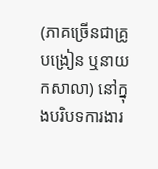(ភាគច្រើនជាគ្រូបង្រៀន ឬនាយកសាលា) នៅក្នុងបរិបទការងារ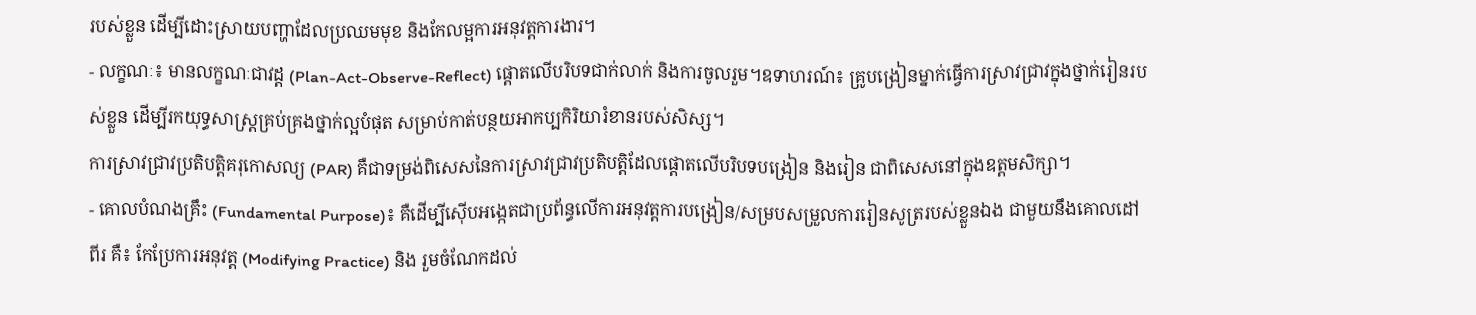របស់ខ្លួន ដើម្បីដោះស្រាយបញ្ហាដែលប្រឈមមុខ និងកែលម្អការអនុវត្តការងារ។
- លក្ខណៈ៖ មានលក្ខណៈជាវដ្ត (Plan-Act-Observe-Reflect) ផ្តោតលើបរិបទជាក់លាក់ និងការចូលរួម។ឧទាហរណ៍៖ គ្រូបង្រៀនម្នាក់ធ្វើការស្រាវជ្រាវក្នុងថ្នាក់រៀនរបស់ខ្លួន ដើម្បីរកយុទ្ធសាស្ត្រគ្រប់គ្រងថ្នាក់ល្អបំផុត សម្រាប់កាត់បន្ថយអាកប្បកិរិយារំខានរបស់សិស្ស។
ការស្រាវជ្រាវប្រតិបត្តិគរុកោសល្យ (PAR) គឺជាទម្រង់ពិសេសនៃការស្រាវជ្រាវប្រតិបត្តិដែលផ្តោតលើបរិបទបង្រៀន និងរៀន ជាពិសេសនៅក្នុងឧត្តមសិក្សា។
- គោលបំណងគ្រឹះ (Fundamental Purpose)៖ គឺដើម្បីស៊ើបអង្កេតជាប្រព័ន្ធលើការអនុវត្តការបង្រៀន/សម្របសម្រួលការរៀនសូត្ររបស់ខ្លួនឯង ជាមួយនឹងគោលដៅពីរ គឺ៖ កែប្រែការអនុវត្ត (Modifying Practice) និង រួមចំណែកដល់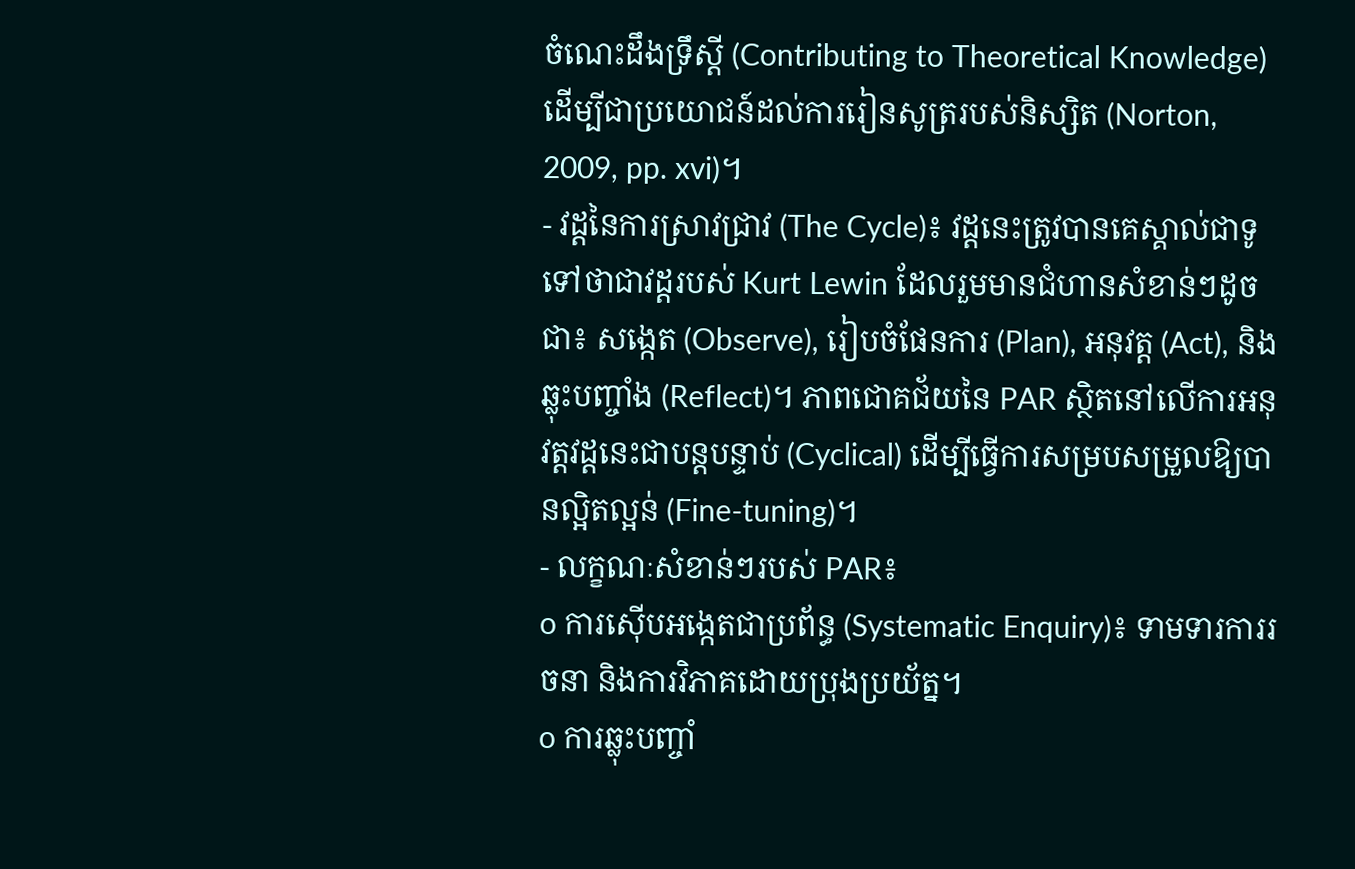ចំណេះដឹងទ្រឹស្ដី (Contributing to Theoretical Knowledge) ដើម្បីជាប្រយោជន៍ដល់ការរៀនសូត្ររបស់និស្សិត (Norton, 2009, pp. xvi)។
- វដ្ដនៃការស្រាវជ្រាវ (The Cycle)៖ វដ្ដនេះត្រូវបានគេស្គាល់ជាទូទៅថាជាវដ្ដរបស់ Kurt Lewin ដែលរួមមានជំហានសំខាន់ៗដូចជា៖ សង្កេត (Observe), រៀបចំផែនការ (Plan), អនុវត្ត (Act), និង ឆ្លុះបញ្ចាំង (Reflect)។ ភាពជោគជ័យនៃ PAR ស្ថិតនៅលើការអនុវត្តវដ្ដនេះជាបន្តបន្ទាប់ (Cyclical) ដើម្បីធ្វើការសម្របសម្រួលឱ្យបានល្អិតល្អន់ (Fine-tuning)។
- លក្ខណៈសំខាន់ៗរបស់ PAR៖
o ការស៊ើបអង្កេតជាប្រព័ន្ធ (Systematic Enquiry)៖ ទាមទារការរចនា និងការវិភាគដោយប្រុងប្រយ័ត្ន។
o ការឆ្លុះបញ្ចាំ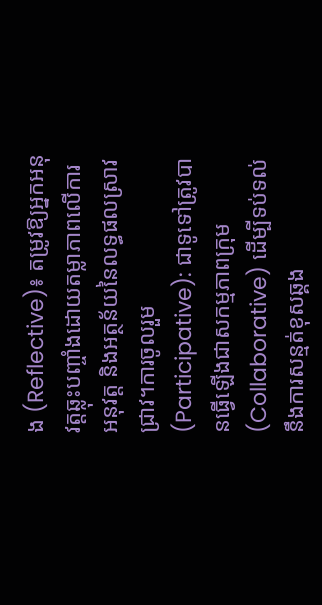ង (Reflective)៖ តម្រូវឱ្យអ្នកអនុវត្តឆ្លុះបញ្ចាំងដោយតម្លាភាពលើការអនុវត្ត និងអត្ថន័យនៃលទ្ធផលស្រាវជ្រាវ។ការចូលរួម (Participative): ជាទូទៅត្រូវបានធ្វើឡើងជាសកម្មភាពក្រុម (Collaborative) ដើម្បីទប់ទល់នឹងការសន្មត់ខុសឆ្គង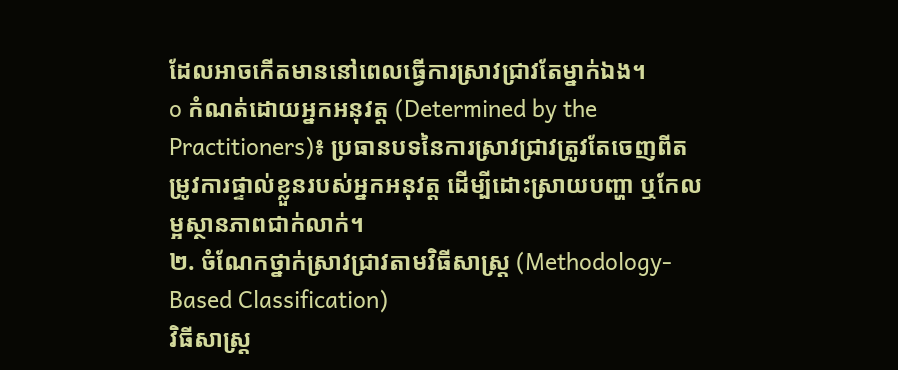ដែលអាចកើតមាននៅពេលធ្វើការស្រាវជ្រាវតែម្នាក់ឯង។
o កំណត់ដោយអ្នកអនុវត្ត (Determined by the Practitioners)៖ ប្រធានបទនៃការស្រាវជ្រាវត្រូវតែចេញពីតម្រូវការផ្ទាល់ខ្លួនរបស់អ្នកអនុវត្ត ដើម្បីដោះស្រាយបញ្ហា ឬកែលម្អស្ថានភាពជាក់លាក់។
២. ចំណែកថ្នាក់ស្រាវជ្រាវតាមវិធីសាស្រ្ត (Methodology-Based Classification)
វិធីសាស្រ្ត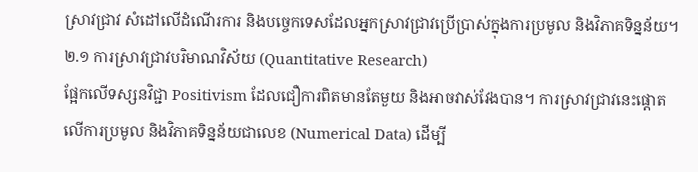ស្រាវជ្រាវ សំដៅលើដំណើរការ និងបច្ចេកទេសដែលអ្នកស្រាវជ្រាវប្រើប្រាស់ក្នុងការប្រមូល និងវិភាគទិន្នន័យ។
២.១ ការស្រាវជ្រាវបរិមាណវិស័យ (Quantitative Research)
ផ្អែកលើទស្សនវិជ្ជា Positivism ដែលជឿការពិតមានតែមួយ និងអាចវាស់វែងបាន។ ការស្រាវជ្រាវនេះផ្តោតលើការប្រមូល និងវិភាគទិន្នន័យជាលេខ (Numerical Data) ដើម្បី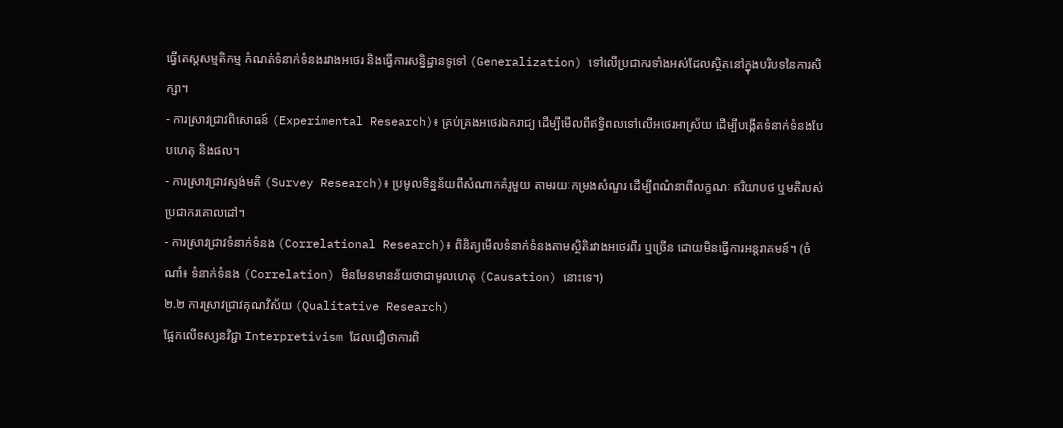ធ្វើតេស្តសម្មតិកម្ម កំណត់ទំនាក់ទំនងរវាងអថេរ និងធ្វើការសន្និដ្ឋានទូទៅ (Generalization) ទៅលើប្រជាករទាំងអស់ដែលស្ថិតនៅក្នុងបរិបទនៃការសិក្សា។
- ការស្រាវជ្រាវពិសោធន៍ (Experimental Research)៖ គ្រប់គ្រងអថេរឯករាជ្យ ដើម្បីមើលពីឥទ្ធិពលទៅលើអថេរអាស្រ័យ ដើម្បីបង្កើតទំនាក់ទំនងបែបហេតុ និងផល។
- ការស្រាវជ្រាវស្ទង់មតិ (Survey Research)៖ ប្រមូលទិន្នន័យពីសំណាកគំរូមួយ តាមរយៈកម្រងសំណួរ ដើម្បីពណ៌នាពីលក្ខណៈ ឥរិយាបថ ឬមតិរបស់ប្រជាករគោលដៅ។
- ការស្រាវជ្រាវទំនាក់ទំនង (Correlational Research)៖ ពិនិត្យមើលទំនាក់ទំនងតាមស្ថិតិរវាងអថេរពីរ ឬច្រើន ដោយមិនធ្វើការអន្តរាគមន៍។ (ចំណាំ៖ ទំនាក់ទំនង (Correlation) មិនមែនមានន័យថាជាមូលហេតុ (Causation) នោះទេ។)
២.២ ការស្រាវជ្រាវគុណវិស័យ (Qualitative Research)
ផ្អែកលើទស្សនវិជ្ជា Interpretivism ដែលជឿថាការពិ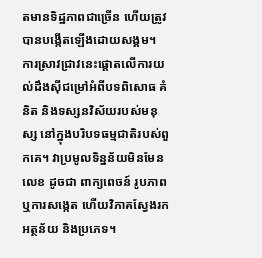តមានទិដ្ឋភាពជាច្រើន ហើយត្រូវបានបង្កើតឡើងដោយសង្គម។ ការស្រាវជ្រាវនេះផ្តោតលើការយល់ដឹងស៊ីជម្រៅអំពីបទពិសោធ គំនិត និងទស្សនវិស័យរបស់មនុស្ស នៅក្នុងបរិបទធម្មជាតិរបស់ពួកគេ។ វាប្រមូលទិន្នន័យមិនមែនលេខ ដូចជា ពាក្យពេចន៍ រូបភាព ឬការសង្កេត ហើយវិភាគស្វែងរកអត្ថន័យ និងប្រភេទ។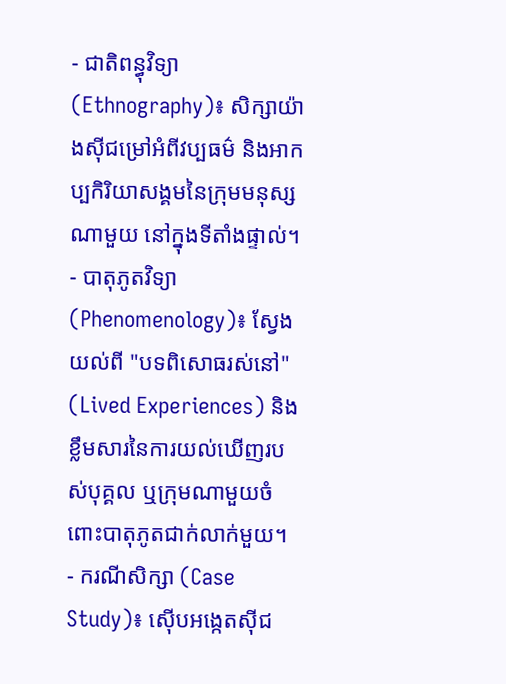- ជាតិពន្ធុវិទ្យា (Ethnography)៖ សិក្សាយ៉ាងស៊ីជម្រៅអំពីវប្បធម៌ និងអាកប្បកិរិយាសង្គមនៃក្រុមមនុស្សណាមួយ នៅក្នុងទីតាំងផ្ទាល់។
- បាតុភូតវិទ្យា (Phenomenology)៖ ស្វែងយល់ពី "បទពិសោធរស់នៅ" (Lived Experiences) និងខ្លឹមសារនៃការយល់ឃើញរបស់បុគ្គល ឬក្រុមណាមួយចំពោះបាតុភូតជាក់លាក់មួយ។
- ករណីសិក្សា (Case Study)៖ ស៊ើបអង្កេតស៊ីជ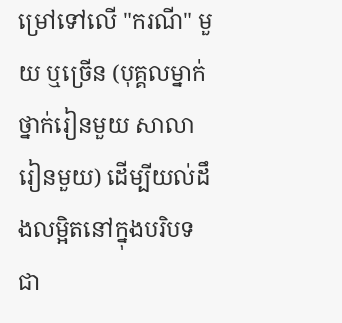ម្រៅទៅលើ "ករណី" មួយ ឬច្រើន (បុគ្គលម្នាក់ ថ្នាក់រៀនមួយ សាលារៀនមួយ) ដើម្បីយល់ដឹងលម្អិតនៅក្នុងបរិបទជា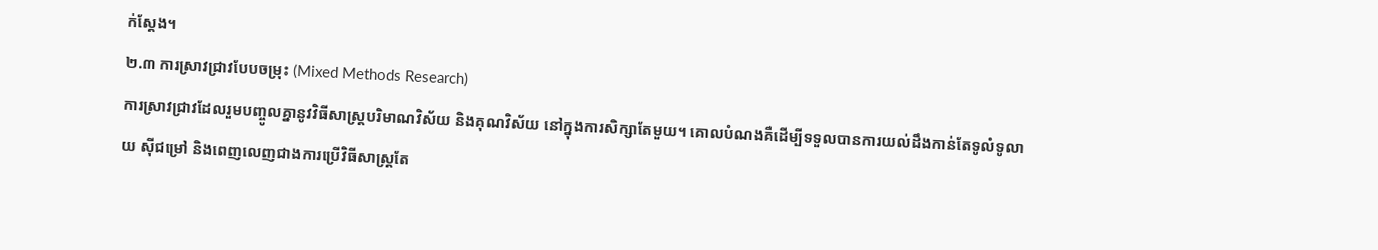ក់ស្តែង។
២.៣ ការស្រាវជ្រាវបែបចម្រុះ (Mixed Methods Research)
ការស្រាវជ្រាវដែលរួមបញ្ចូលគ្នានូវវិធីសាស្រ្តបរិមាណវិស័យ និងគុណវិស័យ នៅក្នុងការសិក្សាតែមួយ។ គោលបំណងគឺដើម្បីទទួលបានការយល់ដឹងកាន់តែទូលំទូលាយ ស៊ីជម្រៅ និងពេញលេញជាងការប្រើវិធីសាស្រ្តតែ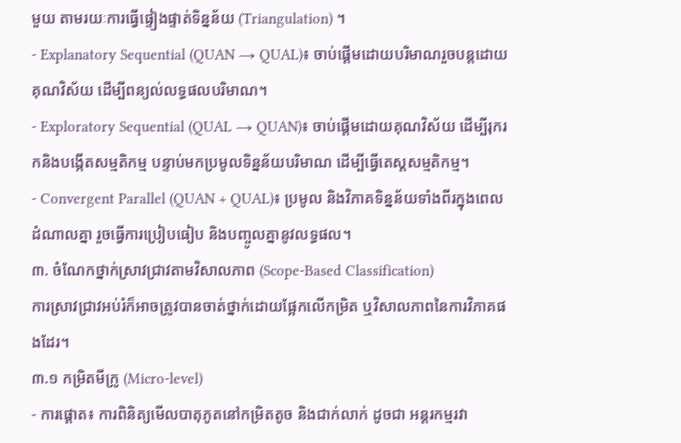មួយ តាមរយៈការធ្វើផ្ទៀងផ្ទាត់ទិន្នន័យ (Triangulation) ។
- Explanatory Sequential (QUAN → QUAL)៖ ចាប់ផ្តើមដោយបរិមាណរួចបន្តដោយគុណវិស័យ ដើម្បីពន្យល់លទ្ធផលបរិមាណ។
- Exploratory Sequential (QUAL → QUAN)៖ ចាប់ផ្តើមដោយគុណវិស័យ ដើម្បីរុករកនិងបង្កើតសម្មតិកម្ម បន្ទាប់មកប្រមូលទិន្នន័យបរិមាណ ដើម្បីធ្វើតេស្តសម្មតិកម្ម។
- Convergent Parallel (QUAN + QUAL)៖ ប្រមូល និងវិភាគទិន្នន័យទាំងពីរក្នុងពេលដំណាលគ្នា រួចធ្វើការប្រៀបធៀប និងបញ្ចូលគ្នានូវលទ្ធផល។
៣. ចំណែកថ្នាក់ស្រាវជ្រាវតាមវិសាលភាព (Scope-Based Classification)
ការស្រាវជ្រាវអប់រំក៏អាចត្រូវបានចាត់ថ្នាក់ដោយផ្អែកលើកម្រិត ឬវិសាលភាពនៃការវិភាគផងដែរ។
៣.១ កម្រិតមីក្រូ (Micro-level)
- ការផ្តោត៖ ការពិនិត្យមើលបាតុភូតនៅកម្រិតតូច និងជាក់លាក់ ដូចជា អន្តរកម្មរវា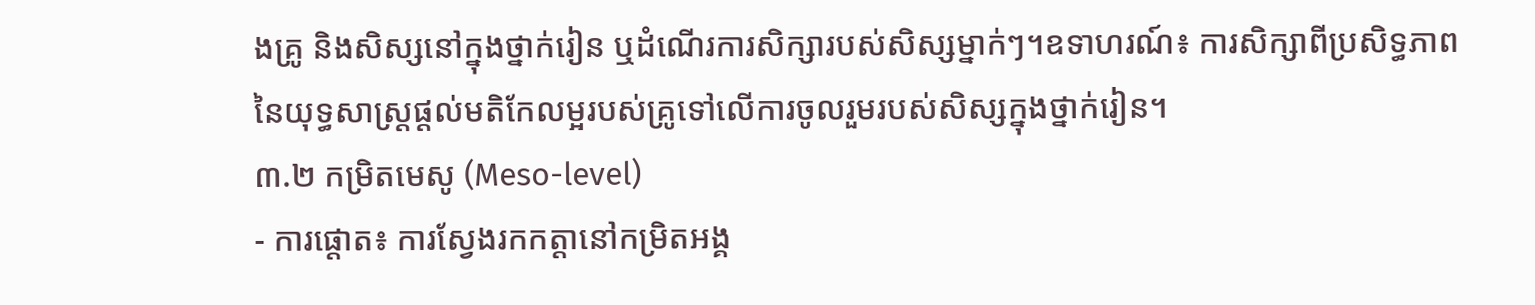ងគ្រូ និងសិស្សនៅក្នុងថ្នាក់រៀន ឬដំណើរការសិក្សារបស់សិស្សម្នាក់ៗ។ឧទាហរណ៍៖ ការសិក្សាពីប្រសិទ្ធភាពនៃយុទ្ធសាស្ត្រផ្ដល់មតិកែលម្អរបស់គ្រូទៅលើការចូលរួមរបស់សិស្សក្នុងថ្នាក់រៀន។
៣.២ កម្រិតមេសូ (Meso-level)
- ការផ្តោត៖ ការស្វែងរកកត្តានៅកម្រិតអង្គ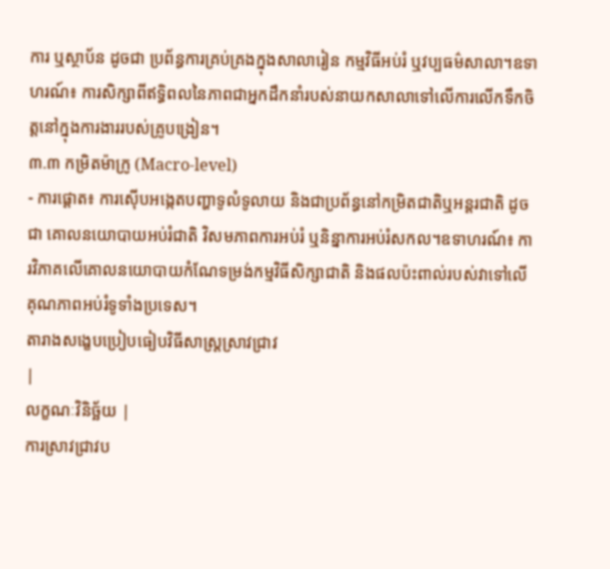ការ ឬស្ថាប័ន ដូចជា ប្រព័ន្ធការគ្រប់គ្រងក្នុងសាលារៀន កម្មវិធីអប់រំ ឬវប្បធម៌សាលា។ឧទាហរណ៍៖ ការសិក្សាពីឥទ្ធិពលនៃភាពជាអ្នកដឹកនាំរបស់នាយកសាលាទៅលើការលើកទឹកចិត្តនៅក្នុងការងាររបស់គ្រូបង្រៀន។
៣.៣ កម្រិតម៉ាក្រូ (Macro-level)
- ការផ្តោត៖ ការស៊ើបអង្កេតបញ្ហាទូលំទូលាយ និងជាប្រព័ន្ធនៅកម្រិតជាតិឬអន្តរជាតិ ដូចជា គោលនយោបាយអប់រំជាតិ វិសមភាពការអប់រំ ឬនិន្នាការអប់រំសកល។ឧទាហរណ៍៖ ការវិភាគលើគោលនយោបាយកំណែទម្រង់កម្មវិធីសិក្សាជាតិ និងផលប៉ះពាល់របស់វាទៅលើគុណភាពអប់រំទូទាំងប្រទេស។
តារាងសង្ខេបប្រៀបធៀបវិធីសាស្រ្តស្រាវជ្រាវ
|
លក្ខណៈវិនិច្ឆ័យ |
ការស្រាវជ្រាវប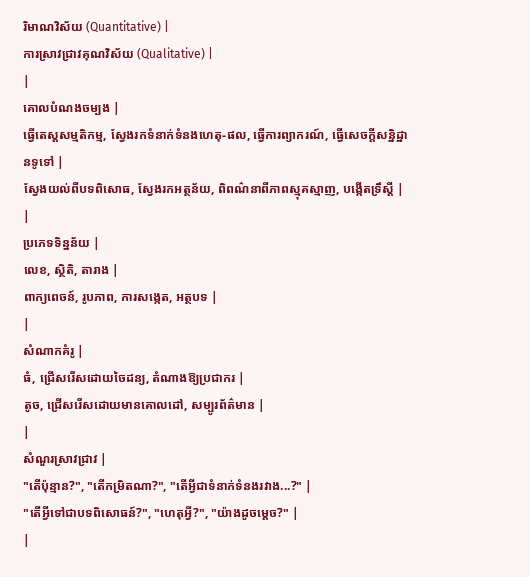រិមាណវិស័យ (Quantitative) |
ការស្រាវជ្រាវគុណវិស័យ (Qualitative) |
|
គោលបំណងចម្បង |
ធ្វើតេស្តសម្មតិកម្ម, ស្វែងរកទំនាក់ទំនងហេតុ-ផល, ធ្វើការព្យាករណ៍, ធ្វើសេចក្តីសន្និដ្ឋានទូទៅ |
ស្វែងយល់ពីបទពិសោធ, ស្វែងរកអត្ថន័យ, ពិពណ៌នាពីភាពស្មុគស្មាញ, បង្កើតទ្រឹស្ដី |
|
ប្រភេទទិន្នន័យ |
លេខ, ស្ថិតិ, តារាង |
ពាក្យពេចន៍, រូបភាព, ការសង្កេត, អត្ថបទ |
|
សំណាកគំរូ |
ធំ, ជ្រើសរើសដោយចៃដន្យ, តំណាងឱ្យប្រជាករ |
តូច, ជ្រើសរើសដោយមានគោលដៅ, សម្បូរព័ត៌មាន |
|
សំណួរស្រាវជ្រាវ |
"តើប៉ុន្មាន?", "តើកម្រិតណា?", "តើអ្វីជាទំនាក់ទំនងរវាង...?" |
"តើអ្វីទៅជាបទពិសោធន៍?", "ហេតុអ្វី?", "យ៉ាងដូចម្តេច?" |
|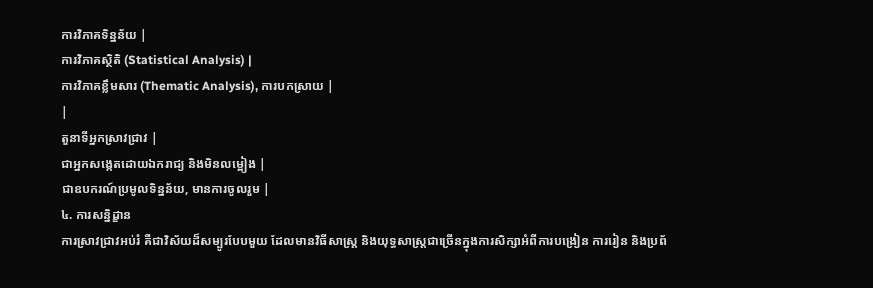ការវិភាគទិន្នន័យ |
ការវិភាគស្ថិតិ (Statistical Analysis) |
ការវិភាគខ្លឹមសារ (Thematic Analysis), ការបកស្រាយ |
|
តួនាទីអ្នកស្រាវជ្រាវ |
ជាអ្នកសង្កេតដោយឯករាជ្យ និងមិនលម្អៀង |
ជាឧបករណ៍ប្រមូលទិន្នន័យ, មានការចូលរួម |
៤. ការសន្និដ្ខាន
ការស្រាវជ្រាវអប់រំ គឺជាវិស័យដ៏សម្បូរបែបមួយ ដែលមានវិធីសាស្រ្ត និងយុទ្ធសាស្ត្រជាច្រើនក្នុងការសិក្សាអំពីការបង្រៀន ការរៀន និងប្រព័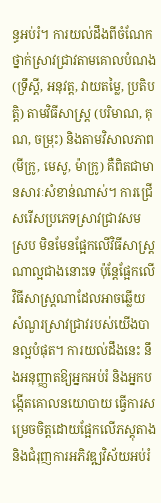ន្ធអប់រំ។ ការយល់ដឹងពីចំណែកថ្នាក់ស្រាវជ្រាវតាមគោលបំណង (ទ្រឹស្តី, អនុវត្ត, វាយតម្លៃ, ប្រតិបត្តិ) តាមវិធីសាស្រ្ត (បរិមាណ, គុណ, ចម្រុះ) និងតាមវិសាលភាព (មីក្រូ, មេសូ, ម៉ាក្រូ) គឺពិតជាមានសារៈសំខាន់ណាស់។ ការជ្រើសរើសប្រភេទស្រាវជ្រាវសមស្រប មិនមែនផ្អែកលើវិធីសាស្រ្តណាល្អជាងនោះទេ ប៉ុន្តែផ្អែកលើវិធីសាស្រ្តណាដែលអាចឆ្លើយសំណួរស្រាវជ្រាវរបស់យើងបានល្អបំផុត។ ការយល់ដឹងនេះ នឹងអនុញ្ញាតឱ្យអ្នកអប់រំ និងអ្នកបង្កើតគោលនយោបាយ ធ្វើការសម្រេចចិត្តដោយផ្អែកលើភស្តុតាង និងជំរុញការអភិវឌ្ឍវិស័យអប់រំ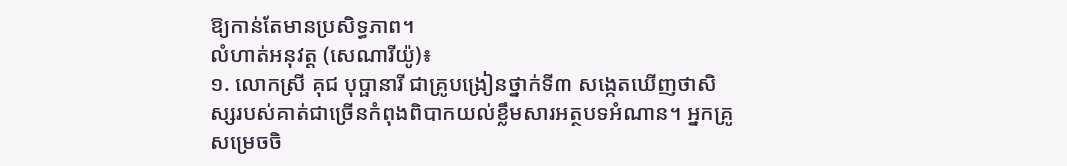ឱ្យកាន់តែមានប្រសិទ្ធភាព។
លំហាត់អនុវត្ត (សេណារីយ៉ូ)៖
១. លោកស្រី គុជ បុប្ផានារី ជាគ្រូបង្រៀនថ្នាក់ទី៣ សង្កេតឃើញថាសិស្សរបស់គាត់ជាច្រើនកំពុងពិបាកយល់ខ្លឹមសារអត្ថបទអំណាន។ អ្នកគ្រូសម្រេចចិ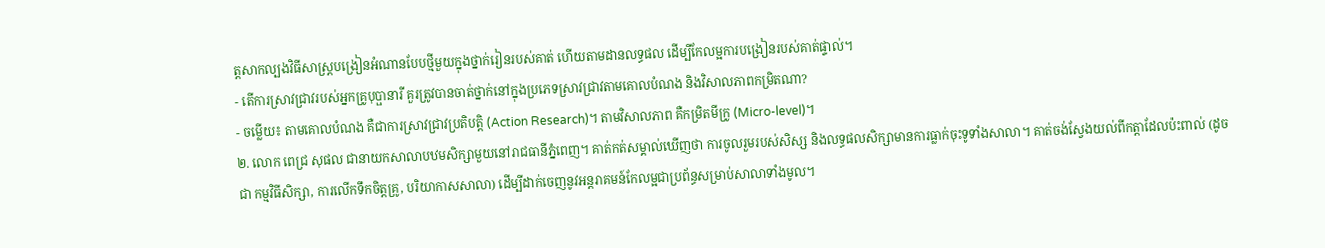ត្តសាកល្បងវិធីសាស្ត្របង្រៀនអំណានបែបថ្មីមួយក្នុងថ្នាក់រៀនរបស់គាត់ ហើយតាមដានលទ្ធផល ដើម្បីកែលម្អការបង្រៀនរបស់គាត់ផ្ទាល់។
- តើការស្រាវជ្រាវរបស់អ្នកគ្រូបុប្ផានារី គួរត្រូវបានចាត់ថ្នាក់នៅក្នុងប្រភេទស្រាវជ្រាវតាមគោលបំណង និងវិសាលភាពកម្រិតណា?
- ចម្លើយ៖ តាមគោលបំណង គឺជាការស្រាវជ្រាវប្រតិបត្តិ (Action Research)។ តាមវិសាលភាព គឺកម្រិតមីក្រូ (Micro-level)។
២. លោក ពេជ្រ សុផល ជានាយកសាលាបឋមសិក្សាមួយនៅរាជធានីភ្នំពេញ។ គាត់កត់សម្គាល់ឃើញថា ការចូលរួមរបស់សិស្ស និងលទ្ធផលសិក្សាមានការធ្លាក់ចុះទូទាំងសាលា។ គាត់ចង់ស្វែងយល់ពីកត្តាដែលប៉ះពាល់ (ដូចជា កម្មវិធីសិក្សា, ការលើកទឹកចិត្តគ្រូ, បរិយាកាសសាលា) ដើម្បីដាក់ចេញនូវអន្តរាគមន៍កែលម្អជាប្រព័ន្ធសម្រាប់សាលាទាំងមូល។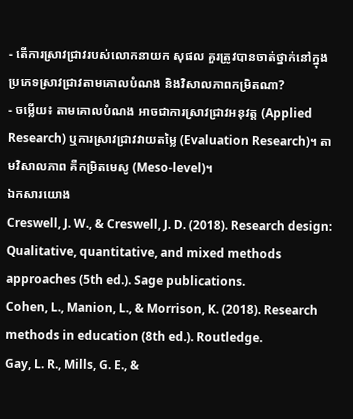- តើការស្រាវជ្រាវរបស់លោកនាយក សុផល គួរត្រូវបានចាត់ថ្នាក់នៅក្នុងប្រភេទស្រាវជ្រាវតាមគោលបំណង និងវិសាលភាពកម្រិតណា?
- ចម្លើយ៖ តាមគោលបំណង អាចជាការស្រាវជ្រាវអនុវត្ត (Applied Research) ឬការស្រាវជ្រាវវាយតម្លៃ (Evaluation Research)។ តាមវិសាលភាព គឺកម្រិតមេសូ (Meso-level)។
ឯកសារយោង
Creswell, J. W., & Creswell, J. D. (2018). Research design: Qualitative, quantitative, and mixed methods approaches (5th ed.). Sage publications.
Cohen, L., Manion, L., & Morrison, K. (2018). Research methods in education (8th ed.). Routledge.
Gay, L. R., Mills, G. E., &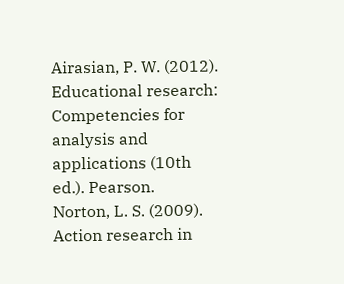Airasian, P. W. (2012). Educational research: Competencies for analysis and applications (10th ed.). Pearson.
Norton, L. S. (2009). Action research in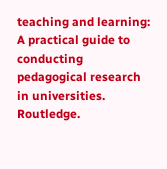teaching and learning: A practical guide to conducting pedagogical research in universities. Routledge.